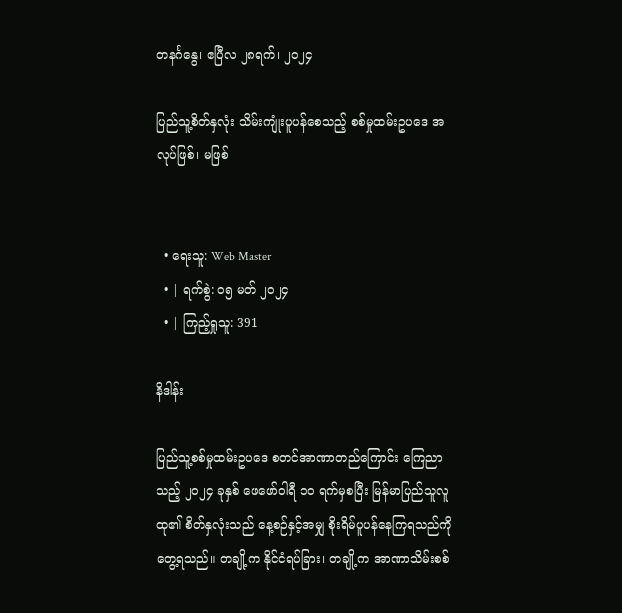တနင်္ဂနွေ၊ ဧပြီလ ၂၈ရက်၊ ၂၀၂၄

ပြည်သူ့စိတ်နှလုံး သိမ်းကျုံးပူပန်စေသည့် စစ်မှုထမ်းဥပဒေ အလုပ်ဖြစ်၊ မဖြစ်


  • ရေးသူ: Web Master
  • | ရက်စွဲ: ၀၅ မတ် ၂၀၂၄
  • | ကြည့်ရှုသူ: 391

နိဒါန်း

ပြည်သူ့စစ်မှုထမ်းဥပဒေ စတင်အာဏာတည်ကြောင်း ကြေညာသည့် ၂၀၂၄ ခုနှစ် ဖေဖော်ဝါရီ ၁၀ ရက်မှစပြီး မြန်မာပြည်သူလူထု၏ စိတ်နှလုံးသည် နေ့စဉ်နှင့်အမျှ စိုးရိမ်ပူပန်နေကြရသည်ကို တွေ့ရသည်။ တချို့က နိုင်ငံရပ်ခြား၊ တချို့က အာဏာသိမ်းစစ်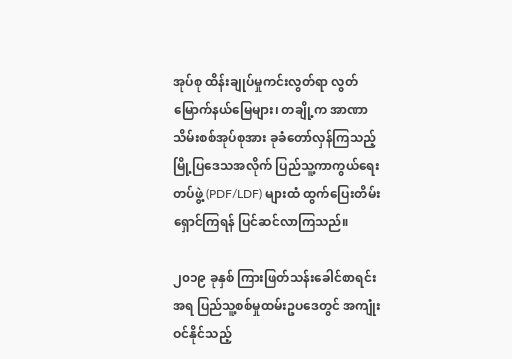အုပ်စု ထိန်းချုပ်မှုကင်းလွတ်ရာ လွတ်မြောက်နယ်မြေများ၊ တချို့က အာဏာသိမ်းစစ်အုပ်စုအား ခုခံတော်လှန်ကြသည့် မြို့ပြဒေသအလိုက် ပြည်သူ့ကာကွယ်ရေးတပ်ဖွဲ့ (PDF/LDF) များထံ ထွက်ပြေးတိမ်းရှောင်ကြရန် ပြင်ဆင်လာကြသည်။

၂၀၁၉ ခုနှစ် ကြားဖြတ်သန်းခေါင်စာရင်းအရ ပြည်သူ့စစ်မှုထမ်းဥပဒေတွင် အကျုံးဝင်နိုင်သည့်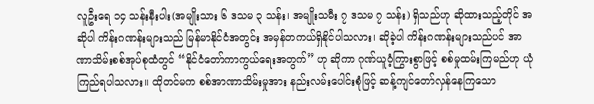လူဦးရေ ၁၄ သန်းနီးပါး(အမျိုးသား ၆ ဒသမ ၃ သန်း၊ အမျိုးသမီး ၇ ဒသမ ၇ သန်း) ရှိသည်ဟု ဆိုထားသည့်တိုင် အဆိုပါ ကိန်းဂဏန်းများသည် မြန်မာနိုင်ငံအတွင်း အမှန်တကယ်ရှိနိုင်ပါသလား၊ ဆိုခဲ့ပါ ကိန်းဂဏန်းများသည်ပင် အာဏာသိမ်းစစ်အုပ်စုထံတွင် “နိုင်ငံတော်ကာကွယ်ရေးအတွက်” ဟု ဆိုကာ ဂုဏ်ယူဝံ့ကြွားစွာဖြင့် စစ်မှုထမ်းကြမည်ဟု ယုံကြည်ရပါသလား။ ထိုတင်မက စစ်အာဏာသိမ်းမှုအား နည်းလမ်းပေါင်းစုံဖြင့် ဆန့်ကျင်တော်လှန်နေကြသော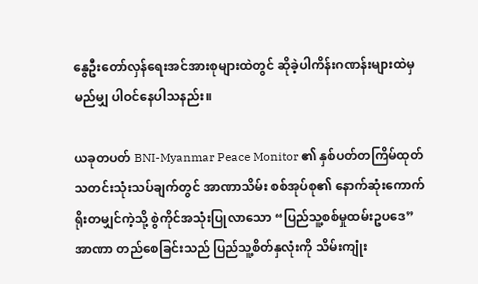နွေဦးတော်လှန်ရေးအင်အားစုများထဲတွင် ဆိုခဲ့ပါကိန်းဂဏန်းများထဲမှ မည်မျှ ပါဝင်နေပါသနည်း။

ယခုတပတ် BNI-Myanmar Peace Monitor ၏ နှစ်ပတ်တကြိမ်ထုတ် သတင်းသုံးသပ်ချက်တွင် အာဏာသိမ်း စစ်အုပ်စု၏ နောက်ဆုံးကောက်ရိုးတမျှင်ကဲ့သို့ စွဲကိုင်အသုံးပြုလာသော “ပြည်သူ့စစ်မှုထမ်းဥပဒေ” အာဏာ တည်စေခြင်းသည် ပြည်သူ့စိတ်နှလုံးကို သိမ်းကျုံး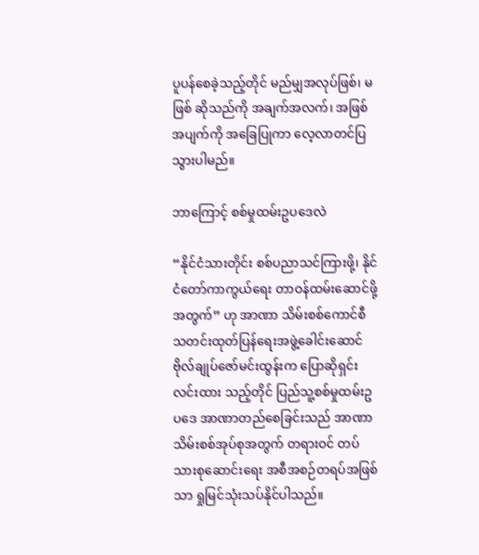ပူပန်စေခဲ့သည့်တိုင် မည်မျှအလုပ်ဖြစ်၊ မဖြစ် ဆိုသည်ကို အချက်အလက်၊ အဖြစ်အပျက်ကို အခြေပြုကာ လေ့လာတင်ပြသွားပါမည်။

ဘာကြောင့် စစ်မှုထမ်းဥပဒေလဲ

“နိုင်ငံသားတိုင်း စစ်ပညာသင်ကြားဖို့၊ နိုင်ငံတော်ကာကွယ်ရေး တာဝန်ထမ်းဆောင်ဖို့အတွက်” ဟု အာဏာ သိမ်းစစ်ကောင်စီ သတင်းထုတ်ပြန်ရေးအဖွဲ့ခေါင်းဆောင် ဗိုလ်ချုပ်ဇော်မင်းထွန်းက ပြောဆိုရှင်းလင်းထား သည့်တိုင် ပြည်သူ့စစ်မှုထမ်းဥပဒေ အာဏာတည်စေခြင်းသည် အာဏာသိမ်းစစ်အုပ်စုအတွက် တရားဝင် တပ်သားစုဆောင်းရေး အစီအစဉ်တရပ်အဖြစ်သာ ရှုမြင်သုံးသပ်နိုင်ပါသည်။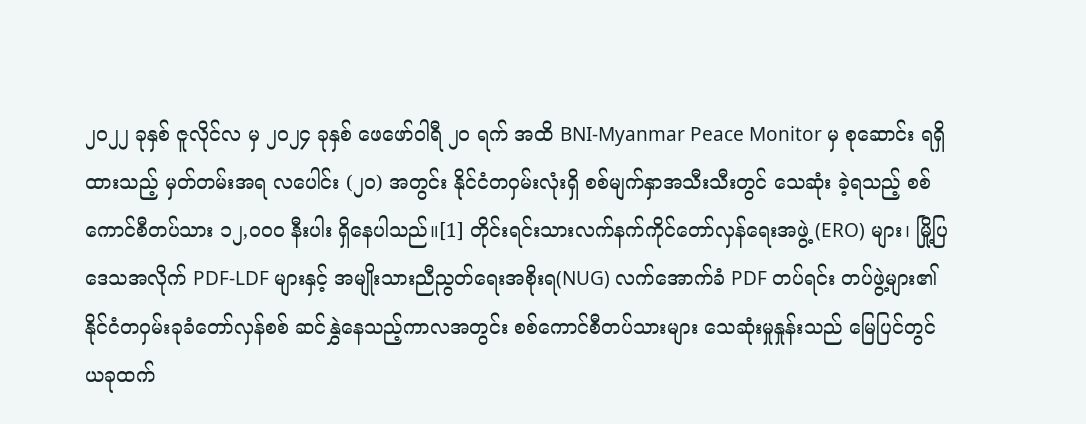၂၀၂၂ ခုနှစ် ဇူလိုင်လ မှ ၂၀၂၄ ခုနှစ် ဖေဖော်ဝါရီ ၂၀ ရက် အထိ BNI-Myanmar Peace Monitor မှ စုဆောင်း ရရှိထားသည့် မှတ်တမ်းအရ လပေါင်း (၂၀) အတွင်း နိုင်ငံတဝှမ်းလုံးရှိ စစ်မျက်နှာအသီးသီးတွင် သေဆုံး ခဲ့ရသည့် စစ်ကောင်စီတပ်သား ၁၂,၀၀၀ နီးပါး ရှိနေပါသည်။[1] တိုင်းရင်းသားလက်နက်ကိုင်တော်လှန်ရေးအဖွဲ့ (ERO) များ၊ မြို့ပြဒေသအလိုက် PDF-LDF များနှင့် အမျိုးသားညီညွတ်ရေးအစိုးရ(NUG) လက်အောက်ခံ PDF တပ်ရင်း တပ်ဖွဲ့များ၏ နိုင်ငံတဝှမ်းခုခံတော်လှန်စစ် ဆင်နွှဲနေသည့်ကာလအတွင်း စစ်ကောင်စီတပ်သားများ သေဆုံးမှုနှုန်းသည် မြေပြင်တွင် ယခုထက်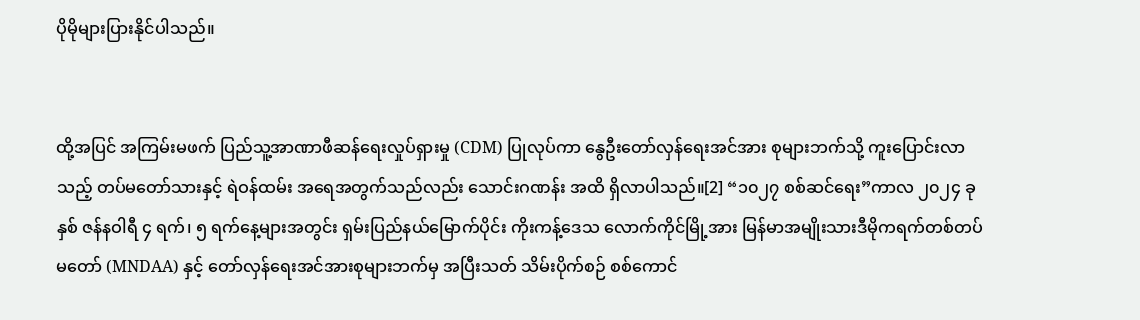ပိုမိုများပြားနိုင်ပါသည်။


ထို့အပြင် အကြမ်းမဖက် ပြည်သူ့အာဏာဖီဆန်ရေးလှုပ်ရှားမှု (CDM) ပြုလုပ်ကာ နွေဦးတော်လှန်ရေးအင်အား စုများဘက်သို့ ကူးပြောင်းလာသည့် တပ်မတော်သားနှင့် ရဲဝန်ထမ်း အရေအတွက်သည်လည်း သောင်းဂဏန်း အထိ ရှိလာပါသည်။[2] “၁၀၂၇ စစ်ဆင်ရေး”ကာလ ၂၀၂၄ ခုနှစ် ဇန်နဝါရီ ၄ ရက်၊ ၅ ရက်နေ့များအတွင်း ရှမ်းပြည်နယ်မြောက်ပိုင်း ကိုးကန့်ဒေသ လောက်ကိုင်မြို့အား မြန်မာအမျိုးသားဒီမိုကရက်တစ်တပ်မတော် (MNDAA) နှင့် တော်လှန်ရေးအင်အားစုများဘက်မှ အပြီးသတ် သိမ်းပိုက်စဉ် စစ်ကောင်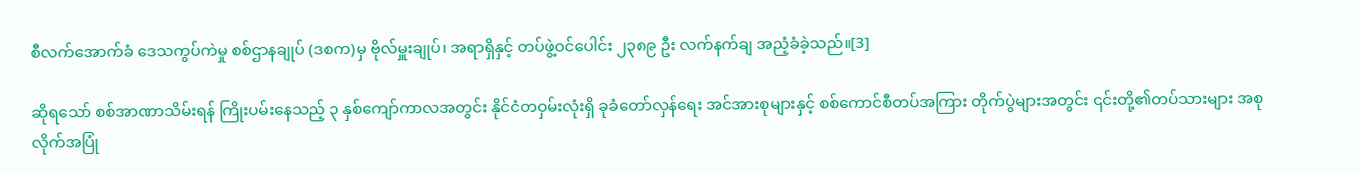စီလက်အောက်ခံ ဒေသကွပ်ကဲမှု စစ်ဌာနချုပ် (ဒစက)မှ ဗိုလ်မှူးချုပ်၊ အရာရှိနှင့် တပ်ဖွဲ့ဝင်ပေါင်း ၂၃၈၉ ဦး လက်နက်ချ အညံ့ခံခဲ့သည်။[3]

ဆိုရသော် စစ်အာဏာသိမ်းရန် ကြိုးပမ်းနေသည့် ၃ နှစ်ကျော်ကာလအတွင်း နိုင်ငံတဝှမ်းလုံးရှိ ခုခံတော်လှန်ရေး အင်အားစုများနှင့် စစ်ကောင်စီတပ်အကြား တိုက်ပွဲများအတွင်း ၎င်းတို့၏တပ်သားများ အစုလိုက်အပြုံ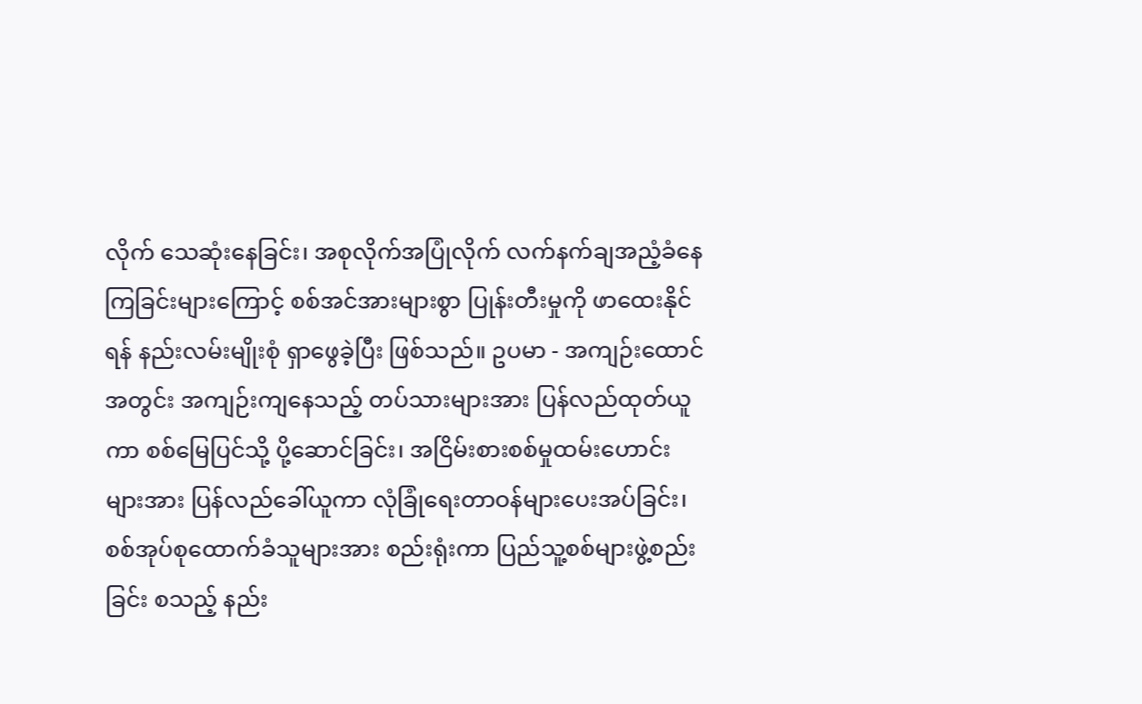လိုက် သေဆုံးနေခြင်း၊ အစုလိုက်အပြုံလိုက် လက်နက်ချအညံ့ခံနေကြခြင်းများကြောင့် စစ်အင်အားများစွာ ပြုန်းတီးမှုကို ဖာထေးနိုင်ရန် နည်းလမ်းမျိုးစုံ ရှာဖွေခဲ့ပြီး ဖြစ်သည်။ ဥပမာ - အကျဉ်းထောင်အတွင်း အကျဉ်းကျနေသည့် တပ်သားများအား ပြန်လည်ထုတ်ယူကာ စစ်မြေပြင်သို့ ပို့ဆောင်ခြင်း၊ အငြိမ်းစားစစ်မှုထမ်းဟောင်းများအား ပြန်လည်ခေါ်ယူကာ လုံခြုံရေးတာဝန်များပေးအပ်ခြင်း၊ စစ်အုပ်စုထောက်ခံသူများအား စည်းရုံးကာ ပြည်သူ့စစ်များဖွဲ့စည်းခြင်း စသည့် နည်း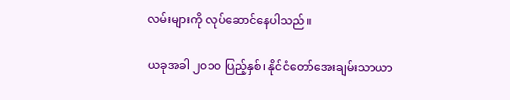လမ်းများကို လုပ်ဆောင်နေပါသည်။

ယခုအခါ ၂၀၁၀ ပြည့်နှစ်၊ နိုင်ငံတော်အေးချမ်းသာယာ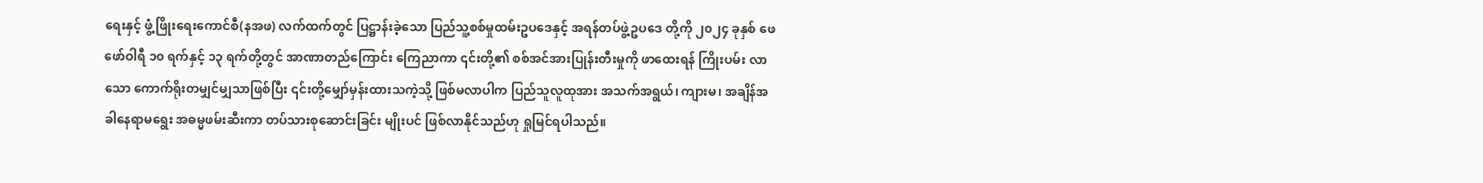ရေးနှင့် ဖွံ့ဖြိုးရေးကောင်စီ(နအဖ) လက်ထက်တွင် ပြဋ္ဌာန်းခဲ့သော ပြည်သူ့စစ်မှုထမ်းဥပဒေနှင့် အရန်တပ်ဖွဲ့ဥပဒေ တို့ကို ၂၀၂၄ ခုနှစ် ဖေဖော်ဝါရီ ၁၀ ရက်နှင့် ၁၃ ရက်တို့တွင် အာဏာတည်ကြောင်း ကြေညာကာ ၎င်းတို့၏ စစ်အင်အားပြုန်းတီးမှုကို ဖာထေးရန် ကြိုးပမ်း လာသော ကောက်ရိုးတမျှင်မျှသာဖြစ်ပြီး ၎င်းတို့မျှော်မှန်းထားသကဲ့သို့ ဖြစ်မလာပါက ပြည်သူလူထုအား အသက်အရွယ်၊ ကျားမ၊ အချိန်အခါနေရာမရွေး အဓမ္မဖမ်းဆီးကာ တပ်သားစုဆောင်းခြင်း မျိုးပင် ဖြစ်လာနိုင်သည်ဟု ရှုမြင်ရပါသည်။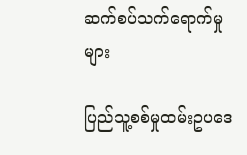ဆက်စပ်သက်ရောက်မှုများ

ပြည်သူ့စစ်မှုထမ်းဥပဒေ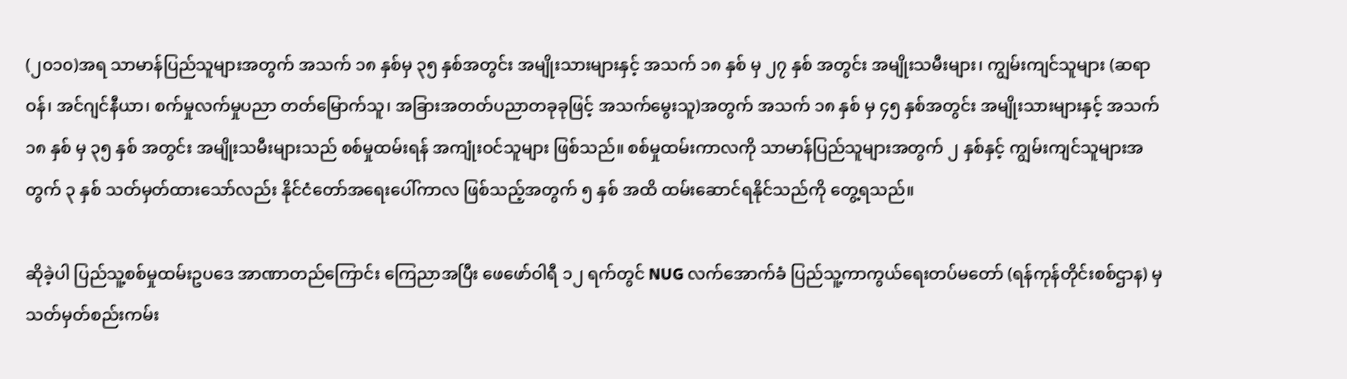(၂၀၁၀)အရ သာမာန်ပြည်သူများအတွက် အသက် ၁၈ နှစ်မှ ၃၅ နှစ်အတွင်း အမျိုးသားများနှင့် အသက် ၁၈ နှစ် မှ ၂၇ နှစ် အတွင်း အမျိုးသမီးများ၊ ကျွမ်းကျင်သူများ (ဆရာဝန်၊ အင်ဂျင်နီယာ၊ စက်မှုလက်မှုပညာ တတ်မြောက်သူ၊ အခြားအတတ်ပညာတခုခုဖြင့် အသက်မွေးသူ)အတွက် အသက် ၁၈ နှစ် မှ ၄၅ နှစ်အတွင်း အမျိုးသားများနှင့် အသက် ၁၈ နှစ် မှ ၃၅ နှစ် အတွင်း အမျိုးသမီးများသည် စစ်မှုထမ်းရန် အကျုံးဝင်သူများ ဖြစ်သည်။ စစ်မှုထမ်းကာလကို သာမာန်ပြည်သူများအတွက် ၂ နှစ်နှင့် ကျွမ်းကျင်သူများအတွက် ၃ နှစ် သတ်မှတ်ထားသော်လည်း နိုင်ငံတော်အရေးပေါ်ကာလ ဖြစ်သည့်အတွက် ၅ နှစ် အထိ ထမ်းဆောင်ရနိုင်သည်ကို တွေ့ရသည်။

ဆိုခဲ့ပါ ပြည်သူ့စစ်မှုထမ်းဥ‌ပဒေ အာဏာတည်ကြောင်း ကြေညာအပြီး ဖေဖော်ဝါရီ ၁၂ ရက်တွင် NUG လက်အောက်ခံ ပြည်သူ့ကာကွယ်ရေးတပ်မတော် (ရန်ကုန်တိုင်းစစ်ဌာန) မှ သတ်မှတ်စည်းကမ်း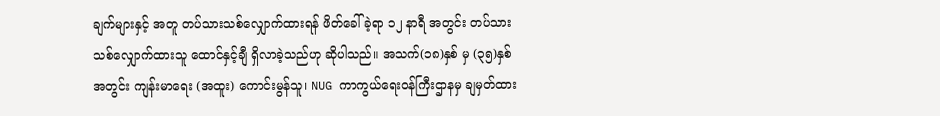ချက်များနှင့် အတူ တပ်သားသစ်လျှောက်ထားရန် ဖိတ်ခေါ်ခဲ့ရာ ၁၂ နာရီ အတွင်း တပ်သားသစ်လျှောက်ထားသူ ထောင်နှင့်ချီ ရှိလာခဲ့သည်ဟု ဆိုပါသည်။ အသက်(၁၈)နှစ် မှ (၃၅)နှစ်အတွင်း ကျန်းမာရေး (အထူး) ကောင်းမွန်သူ၊ NUG ကာကွယ်ရေးဝန်ကြီးဌာနမှ ချမှတ်ထား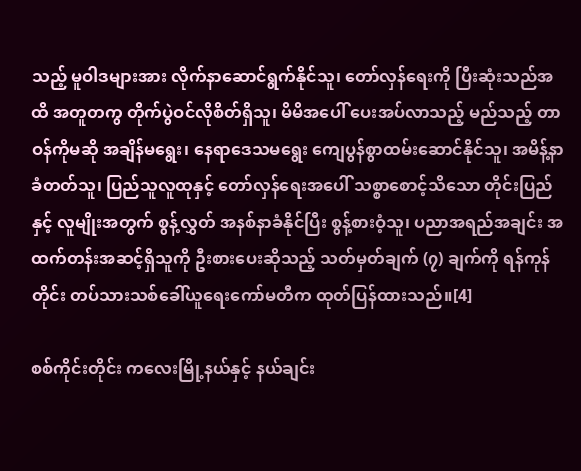သည့် မူဝါဒများအား လိုက်နာဆောင်ရွက်နိုင်သူ၊ တော်လှန်ရေးကို ပြီးဆုံးသည်အထိ အတူတကွ တိုက်ပွဲဝင်လိုစိတ်ရှိသူ၊ မိမိအပေါ် ပေးအပ်လာသည့် မည်သည့် တာဝန်ကိုမဆို အချိန်မရွေး၊ နေရာဒေသမရွေး ကျေပွန်စွာထမ်းဆောင်နိုင်သူ၊ အမိန့်နာခံတတ်သူ၊ ပြည်သူလူထုနှင့် တော်လှန်ရေးအပေါ် သစ္စာစောင့်သိသော တိုင်းပြည်နှင့် လူမျိုးအတွက် စွန့်လွှတ် အနစ်နာခံနိုင်ပြီး စွန့်စားဝံ့သူ၊ ပညာအရည်အချင်း အထက်တန်းအဆင့်ရှိသူကို ဦးစားပေးဆိုသည့် သတ်မှတ်ချက် (၇) ချက်ကို ရန်ကုန်တိုင်း တပ်သားသစ်ခေါ်ယူရေးကော်မတီက ထုတ်ပြန်ထားသည်။[4]

စစ်ကိုင်းတိုင်း ကလေးမြို့နယ်နှင့် နယ်ချင်း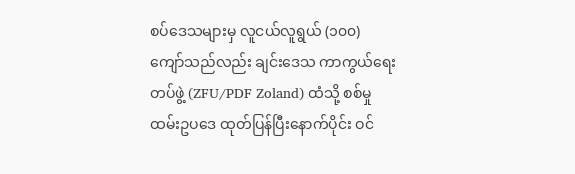စပ်ဒေသများမှ လူငယ်လူရွယ် (၁၀၀) ကျော်သည်လည်း ချင်းဒေသ ကာကွယ်‌ရေးတပ်ဖွဲ့ (ZFU/PDF Zoland) ထံသို့ စစ်မှုထမ်းဥပဒေ ထုတ်ပြန်ပြီးနောက်ပိုင်း ဝင်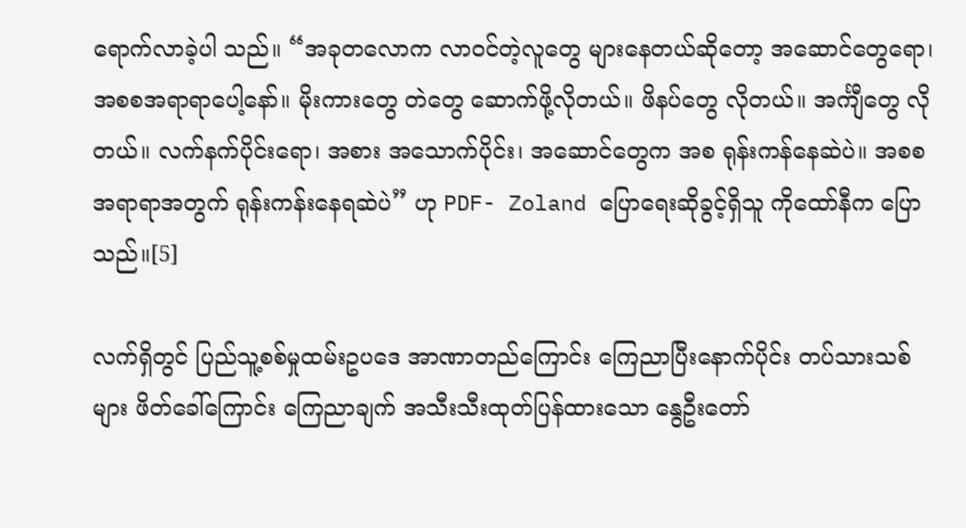ရောက်လာခဲ့ပါ သည်။ “အခုတလောက လာဝင်တဲ့လူတွေ များနေတယ်ဆိုတော့ အဆောင်တွေရော၊ အစစအရာရာပေါ့နော်။ မိုးကားတွေ တဲတွေ ဆောက်ဖို့လိုတယ်။ ဖိနပ်တွေ လိုတယ်။ အင်္ကျီတွေ လိုတယ်။ လက်နက်ပိုင်းရော၊ အစား အသောက်ပိုင်း၊ အဆောင်တွေက အစ ရုန်းကန်နေဆဲပဲ။ အစစအရာရာအတွက် ရုန်းကန်းနေရဆဲပဲ” ဟု PDF- Zoland ပြောရေးဆိုခွင့်ရှိသူ ကိုထော်နီက ပြောသည်။[5]

လက်ရှိတွင် ပြည်သူ့စစ်မှုထမ်းဥပဒေ အာဏာတည်ကြောင်း ကြေညာပြီးနောက်ပိုင်း တပ်သားသစ်များ ဖိတ်ခေါ်ကြောင်း ကြေညာချက် အသီးသီးထုတ်ပြန်ထားသော နွေဦးတော်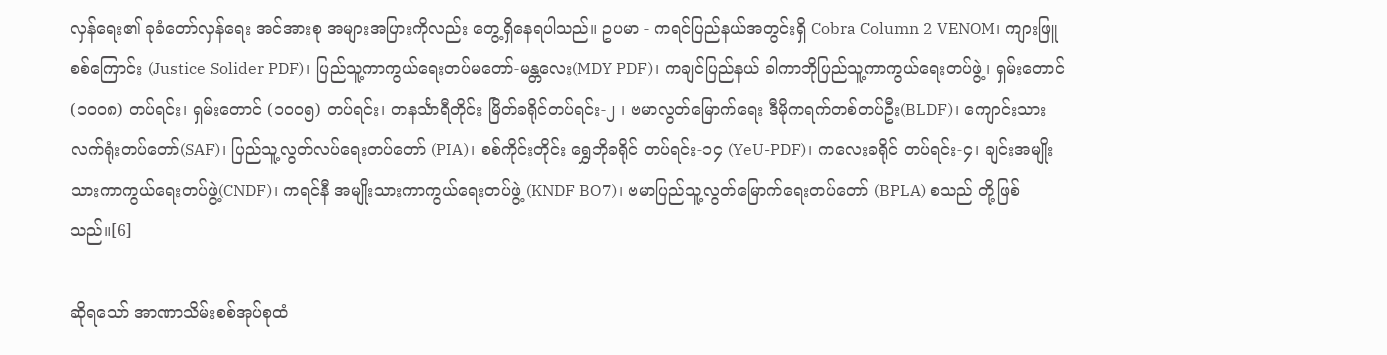လှန်ရေး၏ ခုခံတော်လှန်ရေး အင်အားစု အများအပြားကိုလည်း တွေ့ရှိနေရပါသည်။ ဥပမာ - ကရင်ပြည်နယ်အတွင်းရှိ Cobra Column 2 VENOM၊ ကျားဖြူ စစ်ကြောင်း (Justice Solider PDF)၊ ပြည်သူ့ကာကွယ်ရေးတပ်မတော်-မန္တလေး(MDY PDF)၊ ကချင်ပြည်နယ် ခါကာဘိုပြည်သူ့ကာကွယ်ရေးတပ်ဖွဲ့၊ ရှမ်းတောင် (၁၀၀၈) တပ်ရင်း၊ ရှမ်းတောင် (၁၀၀၅) တပ်ရင်း၊ တနင်္သာရီတိုင်း မြိတ်ခရိုင်တပ်ရင်း-၂ ၊ ဗမာလွတ်မြောက်ရေး ဒီမိုကရက်တစ်တပ်ဦး(BLDF)၊ ကျောင်းသားလက်ရုံးတပ်တော်(SAF)၊ ပြည်သူ့လွတ်လပ်ရေးတပ်တော် (PIA)၊ စစ်ကိုင်းတိုင်း ရွှေဘိုခရိုင် တပ်ရင်း-၁၄ (YeU-PDF)၊ ကလေးခရိုင် တပ်ရင်း-၄၊ ချင်းအမျိုးသားကာကွယ်ရေးတပ်ဖွဲ့(CNDF)၊ ကရင်နီ အမျိုးသားကာကွယ်ရေးတပ်ဖွဲ့ (KNDF BO7)၊ ဗမာပြည်သူ့လွတ်မြောက်ရေးတပ်တော် (BPLA) စသည် တို့ဖြစ်သည်။[6]

ဆိုရသော် အာဏာသိမ်းစစ်အုပ်စုထံ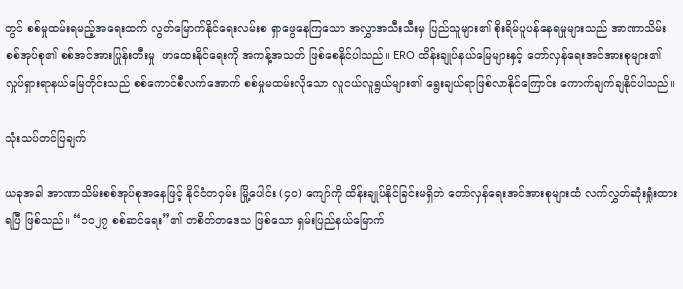တွင် စစ်မှုထမ်းရမည့်အရေးထက် လွတ်မြောက်နိုင်ရေးလမ်းစ ရှာဖွေနေကြသော အလွှာအသီးသီးမှ ပြည်သူများ၏ စိုးရိမ်ပူပန်နေရမှုများသည် အာဏာသိမ်းစစ်အုပ်စု၏ စစ်အင်အားပြုန်းတီးမှု  ဖာထေးနိုင်ရေးကို အကန့်အသတ် ဖြစ်စေနိုင်ပါသည်။ ERO ထိန်းချုပ်နယ်မြေများနှင့် တော်လှန်ရေးအင်အားစုများ၏ လှုပ်ရှားရာနယ်မြေတိုင်းသည် စစ်ကောင်စီလက်အောက် စစ်မှုမထမ်းလိုသော လူငယ်လူရွယ်များ၏ ရွေးချယ်ရာဖြစ်လာနိုင်ကြောင်း ကောက်ချက်ချနိုင်ပါသည်။

သုံးသပ်တင်ပြချက်

ယခုအခါ အာဏာသိမ်းစစ်အုပ်စုအနေဖြင့် နိုင်ငံတဝှမ်း မြို့ပေါင်း (၄၀) ကျော်ကို ထိန်းချုပ်နိုင်ခြင်းမရှိဘဲ တော်လှန်ရေးအင်အားစုများထံ လက်လွှတ်ဆုံးရှုံးထားရပြီ ဖြစ်သည်။ “၁၀၂၇ စစ်ဆင်ရေး”၏ တစိတ်တဒေသ ဖြစ်သော ရှမ်းပြည်နယ်မြောက်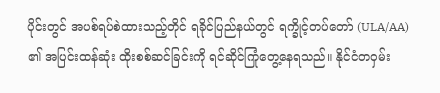ပိုင်းတွင် အပစ်ရပ်စဲထားသည့်တိုင် ရခိုင်ပြည်နယ်တွင် ရက္ခိုင့်တပ်တော် (ULA/AA) ၏ အပြင်းထန်ဆုံး ထိုးစစ်ဆင်ခြင်းကို ရင်ဆိုင်ကြုံတွေ့နေရသည်။ နိုင်ငံတဝှမ်း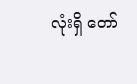လုံးရှိ တော်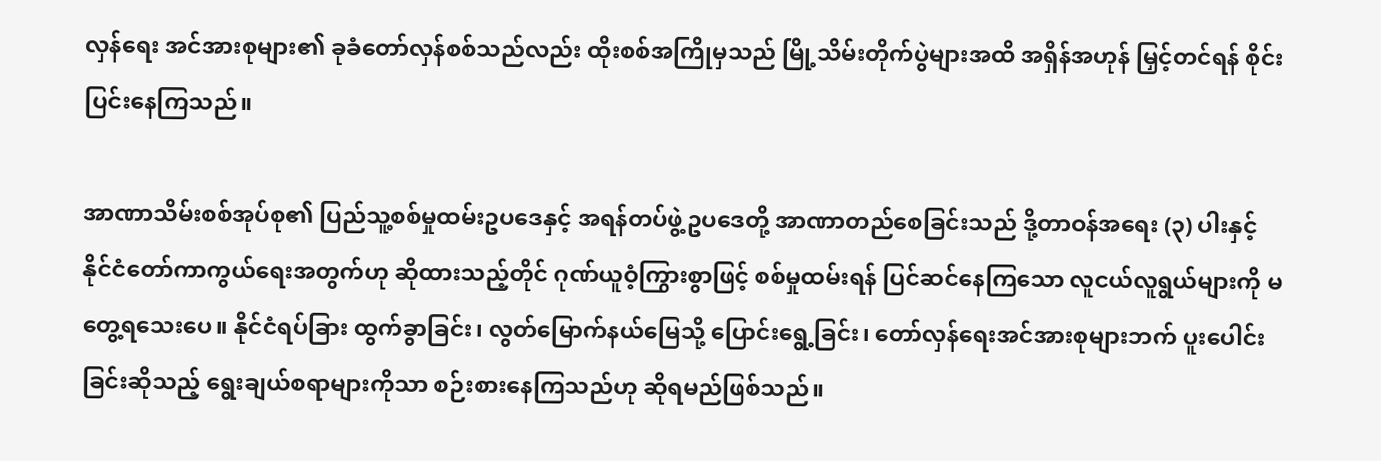လှန်ရေး အင်အားစုများ၏ ခုခံတော်လှန်စစ်သည်လည်း ထိုးစစ်အကြိုမှသည် မြို့သိမ်းတိုက်ပွဲများအထိ အရှိန်အဟုန် မြှင့်တင်ရန် စိုင်းပြင်းနေကြသည်။

အာဏာသိမ်းစစ်အုပ်စု၏ ပြည်သူ့စစ်မှုထမ်းဥပဒေနှင့် အရန်တပ်ဖွဲ့ဥပဒေတို့ အာဏာတည်စေခြင်းသည် ဒို့တာဝန်အရေး (၃) ပါးနှင့် နိုင်ငံတော်ကာကွယ်ရေးအတွက်ဟု ဆိုထားသည့်တိုင် ဂုဏ်ယူဝံ့ကြွားစွာဖြင့် စစ်မှုထမ်းရန် ပြင်ဆင်နေကြသော လူငယ်လူရွယ်များကို မတွေ့ရသေးပေ။ နိုင်ငံရပ်ခြား ထွက်ခွာခြင်း၊ လွတ်မြောက်နယ်မြေသို့ ပြောင်းရွေ့ခြင်း၊ တော်လှန်ရေးအင်အားစုများဘက် ပူးပေါင်းခြင်းဆိုသည့် ရွေးချယ်စရာများကိုသာ စဉ်းစားနေကြသည်ဟု ဆိုရမည်ဖြစ်သည်။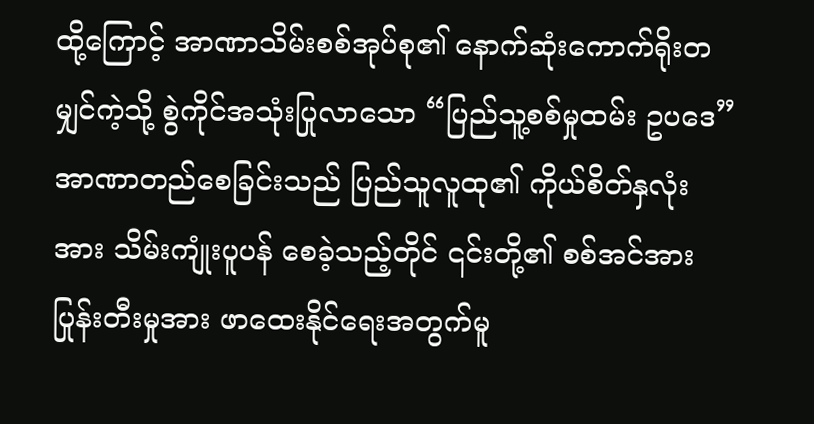ထို့ကြောင့် အာဏာသိမ်းစစ်အုပ်စု၏ နောက်ဆုံးကောက်ရိုးတမျှင်ကဲ့သို့ စွဲကိုင်အသုံးပြုလာသော “ပြည်သူ့စစ်မှုထမ်း ဥပဒေ” အာဏာတည်စေခြင်းသည် ပြည်သူလူထု၏ ကိုယ်စိတ်နှလုံးအား သိမ်းကျုံးပူပန် စေခဲ့သည့်တိုင် ၎င်းတို့၏ စစ်အင်အားပြုန်းတီးမှုအား ဖာထေးနိုင်ရေးအတွက်မူ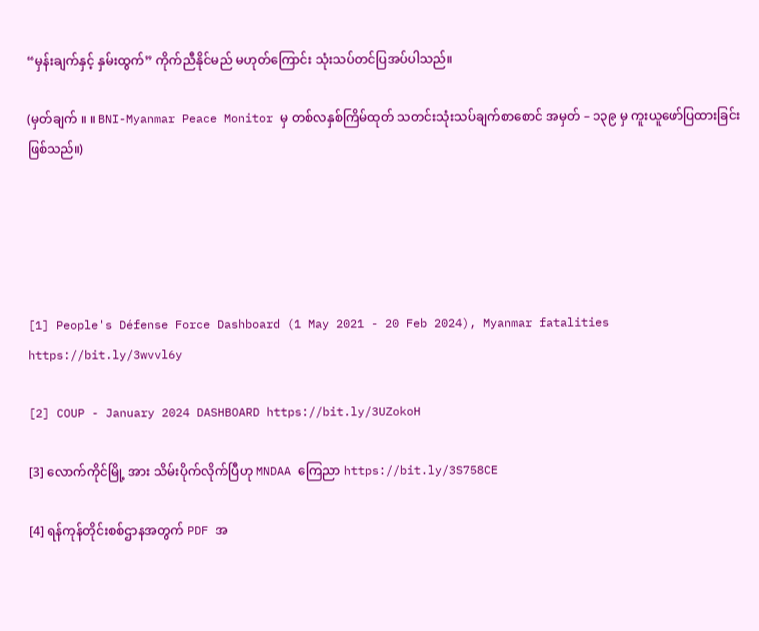“မှန်းချက်နှင့် နှမ်းထွက်” ကိုက်ညီနိုင်မည် မဟုတ်ကြောင်း သုံးသပ်တင်ပြအပ်ပါသည်။

(မှတ်ချက် ။ ။ BNI-Myanmar Peace Monitor မှ တစ်လနှစ်ကြိမ်ထုတ် သတင်းသုံးသပ်ချက်စာစောင် အမှတ် – ၁၃၉ မှ ကူးယူဖော်ပြထားခြင်း ဖြစ်သည်။)





[1] People's Défense Force Dashboard (1 May 2021 - 20 Feb 2024), Myanmar fatalities https://bit.ly/3wvvl6y

[2] COUP - January 2024 DASHBOARD https://bit.ly/3UZokoH

[3] လောက်ကိုင်မြို့ အား သိမ်းပိုက်လိုက်ပြီဟု MNDAA ကြေညာ https://bit.ly/3S758CE

[4] ရန်ကုန်တိုင်းစစ်ဌာနအတွက် PDF အ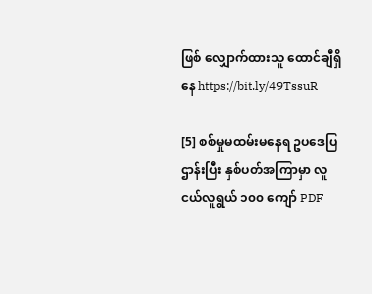ဖြစ် လျှောက်ထားသူ ‌ထောင်ချီရှိနေ https://bit.ly/49TssuR

[5] စစ်မှုမထမ်းမနေရ ဥပဒေပြဌာန်းပြီး နှစ်ပတ်အကြာမှာ လူငယ်လူရွယ် ၁၀၀ ကျော် PDF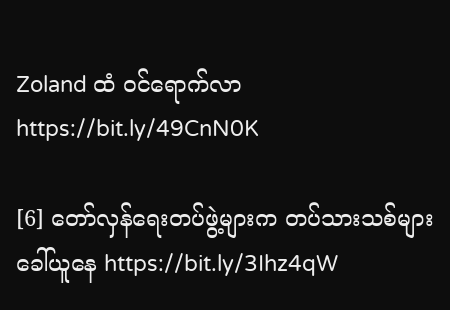Zoland ထံ ဝင်ရောက်လာ https://bit.ly/49CnN0K

[6] တော်လှန်ရေးတပ်ဖွဲ့များက တပ်သားသစ်များခေါ်ယူနေ https://bit.ly/3Ihz4qW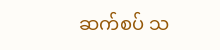ဆက်စပ် သ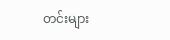တင်းများ